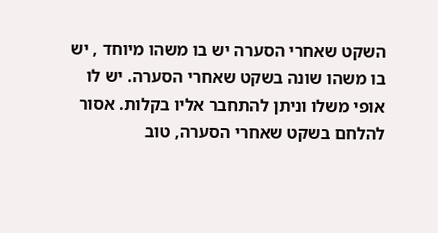השקט שאחרי הסערה יש בו משהו מיוחד , יש בו משהו שונה בשקט שאחרי הסערה. יש לו אופי משלו וניתן להתחבר אליו בקלות. אסור להלחם בשקט שאחרי הסערה, טוב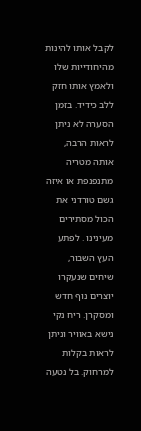לקבל אותו להינות מהיחודייות שלו ולאמץ אותו חזק ללב כידיד. בזמן הסערה לא ניתן לראות הרבה, אותה מטריה מתנפנפת או איזה גשם טורדני את הכול מסתירים מעינינו . לפתע העץ השבור, שיחים שנעקרו יוצרים נוף חדש ומסקרן. ריח נקי נישא באוויר וניתן לראות בקלות למרחוק. בל נטעה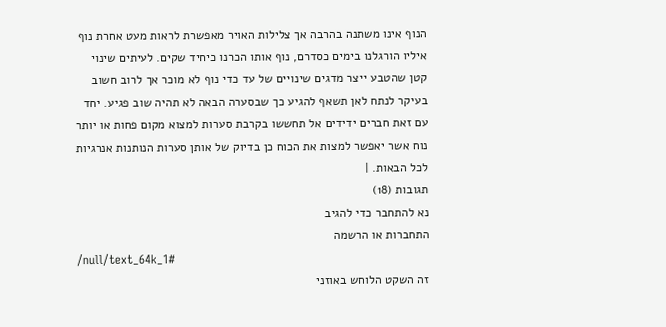הנוף אינו משתנה בהרבה אך צלילות האויר מאפשרת לראות מעט אחרת נוף איליו הורגלנו בימים כסדרם, נוף אותו הכרנו כיחיד שקים. לעיתים שינוי קטן שהטבע ייצר מדגים שינויים של עד כדי נוף לא מוכר אך לרוב חשוב בעיקר לנתח לאן תשאף להגיע כך שבסערה הבאה לא תהיה שוב פגיע. יחד עם זאת חברים ידידים אל תחששו בקרבת סערות למצוא מקום פחות או יותר נוח אשר יאפשר למצות את הכוח כן בדיוק של אותן סערות הנותנות אנרגיות לכל הבאות. |
תגובות (18)
נא להתחבר כדי להגיב
התחברות או הרשמה
/null/text_64k_1#
זה השקט הלוחש באוזני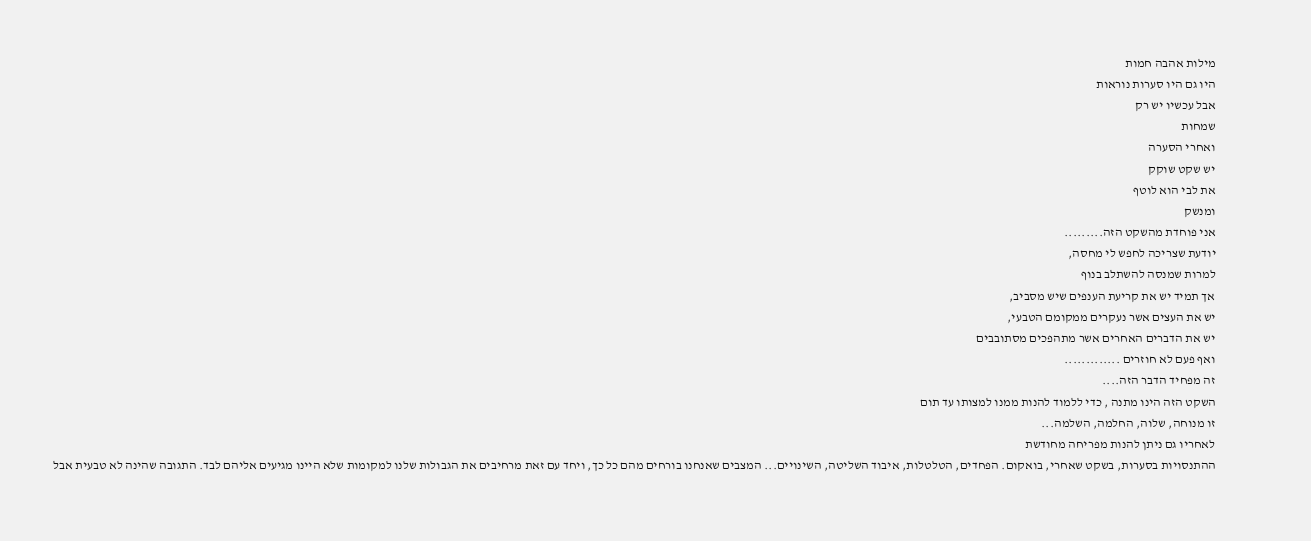מילות אהבה חמות
היו גם היו סערות נוראות
אבל עכשיו יש רק
שמחות
ואחרי הסערה
יש שקט שוקק
את לבי הוא לוטף
ומנשק
אני פוחדת מהשקט הזה.........
יודעת שצריכה לחפש לי מחסה,
למרות שמנסה להשתלב בנוף
אך תמיד יש את קריעת הענפים שיש מסביב,
יש את העצים אשר נעקרים ממקומם הטבעי,
יש את הדברים האחרים אשר מתהפכים מסתובבים
ואף פעם לא חוזרים .............
זה מפחיד הדבר הזה....
השקט הזה הינו מתנה , כדי ללמוד להנות ממנו למצותו עד תום
זו מנוחה, שלוה, החלמה, השלמה...
לאחריו גם ניתן להנות מפריחה מחודשת
ההתנסויות בסערות, בשקט שאחרי, בואקום. הפחדים, הטלטלות, איבוד השליטה, השינויים... המצבים שאנחנו בורחים מהם כל כך, ויחד עם זאת מרחיבים את הגבולות שלנו למקומות שלא היינו מגיעים אליהם לבד. התגובה שהינה לא טבעית אבל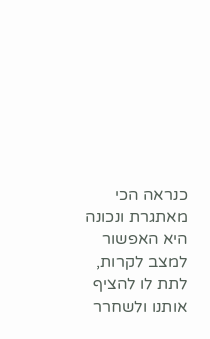כנראה הכי מאתגרת ונכונה היא האפשור למצב לקרות, לתת לו להציף אותנו ולשחרר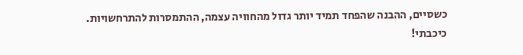כשסיים, ההבנה שהפחד תמיד יותר גדול מהחוויה עצמה, ההתמסרות להתרחשויות.
כיכבתי!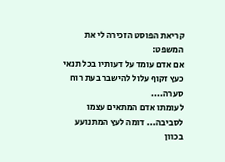קריאת הפוסט הזכירה לי את המשפט:
אם אדם עומד על דעותיו בכל תנאי כעץ זקוף עלול להישבר בעת רוח סערה....
לעומתו אדם המתאים עצמו לסביבה... דומה לעץ המתנועע בכוון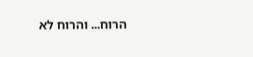הרוח... והרוח לא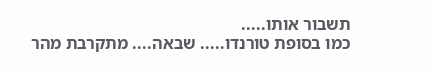תשבור אותו.....
כמו בסופת טורנדו..... שבאה.... מתקרבת מהר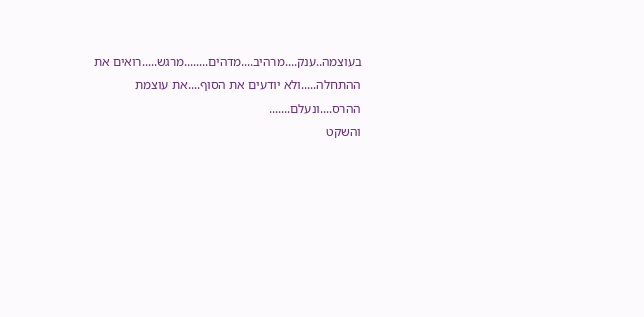בעוצמה..ענק....מרהיב....מדהים........מרגש.....רואים את ההתחלה.....ולא יודעים את הסוף....את עוצמת ההרס....ונעלם.......
והשקט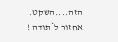הזה....השקט.
אחזור ל*תודה !